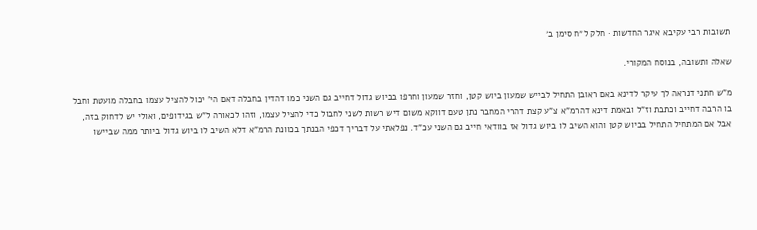תשובות רבי עקיבא איגר החדשות · חלק ל״ח סימן ב׳

שאלה ותשובה, בנוסח המקורי.

מ"ש חתני דנראה לך עיקר לדינא באם ראובן התחיל לבייש שמעון ביוש קטן, וחזר שמעון וחרפו בביוש גדול דחייב גם השני כמו דהדין בחבלה דאם הי' יכול להציל עצמו בחבלה מועטת וחבל בו הרבה דחייב וכתבת וז"ל ובאמת דינא דהרמ"א צ"ע קצת דהרי המחבר נתן טעם דווקא משום דיש רשות לשני לחבול כדי להציל עצמו, וזהו לכאורה ל"ש בגידופים, ואולי יש לדחוק בזה, אבל אם המתחיל התחיל בביוש קטן והוא השיב לו ביוש גדול אז בוודאי חייב גם השני עכ"ד. נפלאתי על דבריך דכפי הבנתך בכוונת הרמ"א דלא השיב לו ביוש גדול ביותר ממה שביישו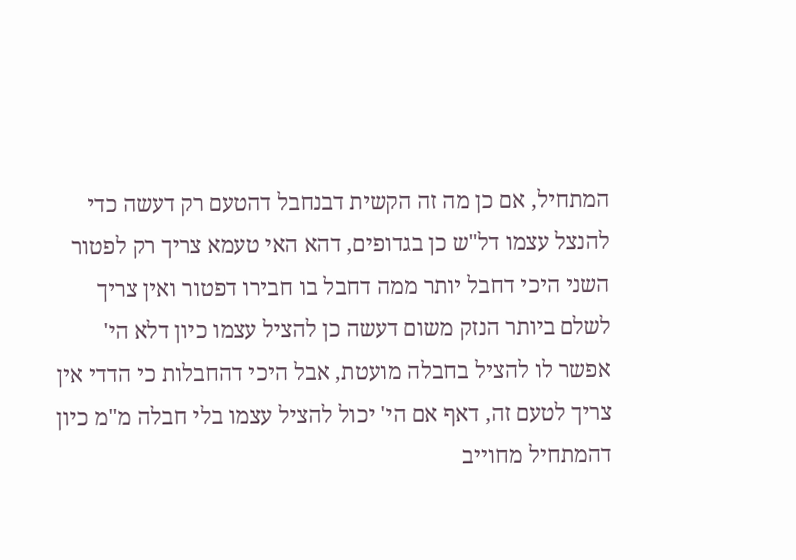המתחיל, אם כן מה זה הקשית דבנחבל דהטעם רק דעשה כדי להנצל עצמו דל"ש כן בגדופים, דהא האי טעמא צריך רק לפטור השני היכי דחבל יותר ממה דחבל בו חבירו דפטור ואין צריך לשלם ביותר הנזק משום דעשה כן להציל עצמו כיון דלא הי' אפשר לו להציל בחבלה מועטת, אבל היכי דהחבלות כי הדדי אין צריך לטעם זה, דאף אם הי' יכול להציל עצמו בלי חבלה מ"מ כיון דהמתחיל מחוייב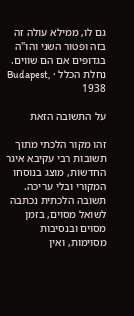גם לו, ממילא עולה זה בזה ופטור השני והו"ה בגדופים אם הם שווים.
נחלת הכלל · Budapest, 1938

על התשובה הזאת

זהו מקור הלכתי מתוך תשובות רבי עקיבא איגר החדשות, מוצג בנוסחו המקורי ובלי עריכה. תשובה הלכתית נכתבה לשואל מסוים, בזמן מסוים ובנסיבות מסוימות, ואין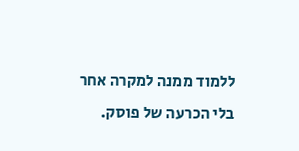ללמוד ממנה למקרה אחר בלי הכרעה של פוסק.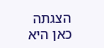הצגתה כאן היא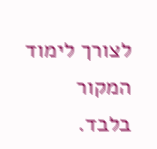לצורך לימוד המקור בלבד.